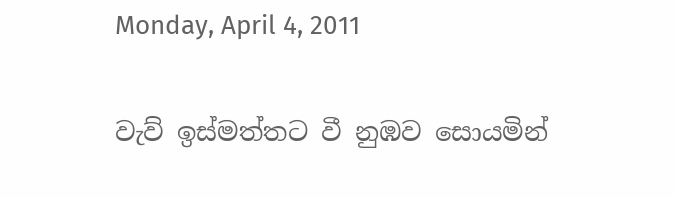Monday, April 4, 2011

වැව් ඉස්මත්තට වී නුඹව සොයමින්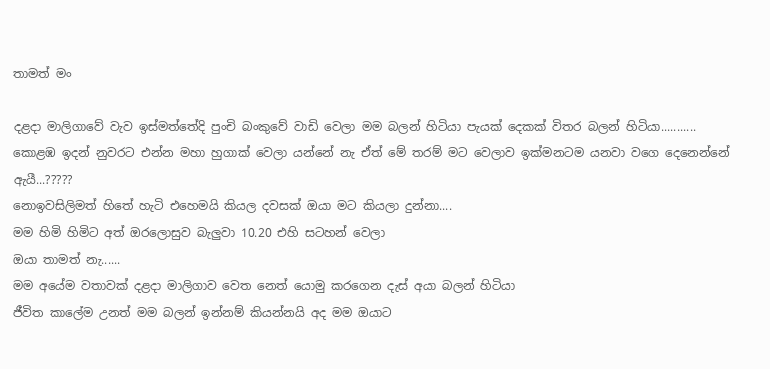තාමත් මං

දළදා මාලිගාවේ වැව ඉස්මත්තේදි පුංචි බංකුවේ වාඩි වෙලා මම බලන් හිටියා පැයක් දෙකක් විතර බලන් හිටියා...........
කොළඹ ඉදන් නුවරට එන්න මහා හුගාක් වෙලා යන්නේ නැ ඒත් මේ තරම් මට වෙලාව ඉක්මනටම යනවා වගෙ දෙනෙන්නේ ඇයී...?????
නොඉවසිලිමත් හිතේ හැටි එහෙමයි කියල දවසක් ඔයා මට කියලා දුන්නා....
මම හිමි හිමිට අත් ඔරලොසුව බැලුවා 10.20 එහි සටහන් වෙලා
ඔයා තාමත් නැ......
මම අයේම වතාවක් දළදා මාලිගාව වෙත නෙත් යොමු කරගෙන දැස් අයා බලන් හිටියා
ජීවිත කාලේම උනත් මම බලන් ඉන්නම් කියන්නයි අද මම ඔයාට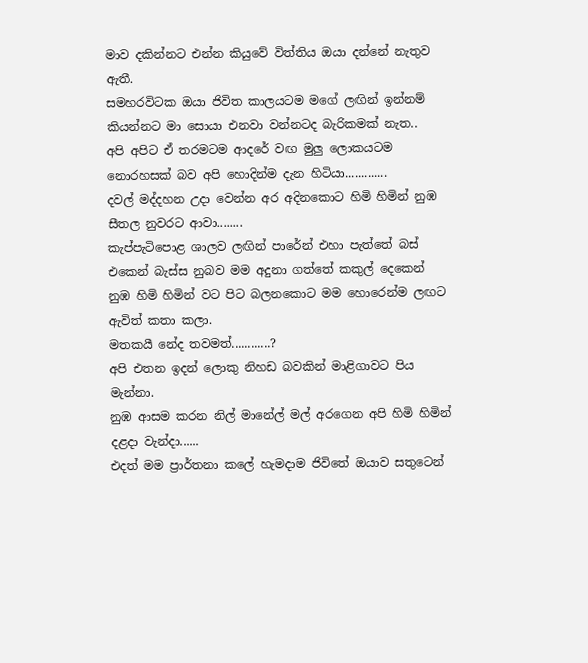මාව දකින්නට එන්න කියුවේ විත්තිය ඔයා දන්නේ නැතුව ඇතී.
සමහරවිටක ඔයා ජිවිත කාලයටම මගේ ලඟින් ඉන්නම් කියන්නට මා සොයා එනවා වන්නටද බැරිකමක් නැත..
අපි අපිට ඒ තරමටම ආදරේ වඟ මුලු ලොකයටම නොරහසක් බව අපි හොදින්ම දැන හිටියා.............
දවල් මද්දහන උදා වෙන්න අර අදිනකොට හිමි හිමින් නුඹ සීතල නුවරට ආවා........
කැප්පැටිපොළ ශාලව ලඟින් පාරේන් එහා පැත්තේ බස් එකෙන් බැස්ස නුබව මම අදුනා ගත්තේ කකුල් දෙකෙන්
නුඹ හිමි හිමින් වට පිට බලනකොට මම හොරෙන්ම ලඟට ඇවිත් කතා කලා.
මතකයී නේද තවමත්............?
අපි එතන ඉදන් ලොකු නිහඩ බවකින් මාළිගාවට පිය මැන්නා.
නුඹ ආසම කරන නිල් මානේල් මල් අරගෙන අපි හිමි හිමින් දළදා වැන්දා......
එදත් මම ප්‍රාර්තනා කලේ හැමදාම ජිවිතේ ඔයාව සතුටෙන්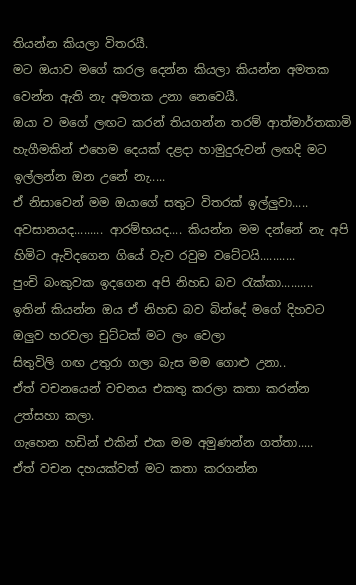තියන්න කියලා විතරයී.
මට ඔයාව මගේ කරල දෙන්න කියලා කියන්න අමතක වෙන්න ඇති නැ අමතක උනා නෙවෙයී.
ඔයා ව මගේ ලඟට කරන් තියගන්න තරම් ආත්මාර්තකාමි හැගීමකින් එහෙම දෙයක් දළදා හාමුදුරුවන් ලඟදි මට ඉල්ලන්න ඔන උනේ නැ.....
ඒ නිසාවෙන් මම ඔයාගේ සතුට විතරක් ඉල්ලුවා.....
අවසානයද......... ආරම්භයද.... කියන්න මම දන්නේ නැ අපි හිමිට ඇවිදගෙන ගියේ වැව රවුම වටේටයි...........
පුංචි බංකුවක ඉදගෙන අපි නිහඩ බව රැක්කා..........
ඉතින් කියන්න ඔය ඒ නිහඩ බව බින්දේ මගේ දිහවට ඔලුව හරවලා චුට්ටක් මට ලං වෙලා
සිතුවිලි ගඟ උතුරා ගලා බැස මම ගොළු උනා..
ඒත් වචනයෙන් වචනය එකතු කරලා කතා කරන්න උත්සහා කලා.
ගැහෙන හඩින් එකින් එක මම අමුණන්න ගත්තා.....
ඒත් වචන දහයක්වත් මට කතා කරගන්න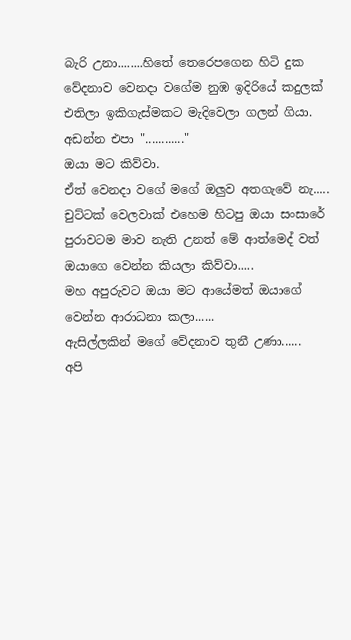බැරි උනා........හිතේ තෙරෙපගෙන හිටි දුක වේදනාව වෙනදා වගේම නුඹ ඉදිරියේ කදුලක් එතිලා ඉකිගැස්මකට මැදිවෙලා ගලන් ගියා.
අඩන්න එපා "............"
ඔයා මට කිව්වා.
ඒත් වෙනදා වගේ මගේ ඔලුව අතගැවේ නැ.....
චුට්ටක් වෙලවාක් එහෙම හිටපු ඔයා සංසාරේ පුරාවටම මාව නැති උනත් මේ ආත්මෙද් වත් ඔයාගෙ වෙන්න කියලා කිව්වා.....
මහ අපුරුවට ඔයා මට ආයේමත් ඔයාගේ වෙන්න ආරාධනා කලා......
ඇසිල්ලකින් මගේ වේදනාව තුනී උණා......
අපි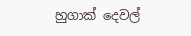හුගාක් දෙවල්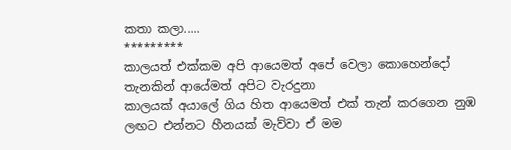කතා කලා.....
*********
කාලයත් එක්කම අපි ආයෙමත් අපේ වෙලා කොහෙන්දෝ තැනකින් ආයේමත් අපිට වැරදුනා
කාලයක් අයාලේ ගිය හිත ආයෙමත් එක් තැන් කරගෙන නුඹ ලඟට එන්නට හීනයක් මැව්වා ඒ මම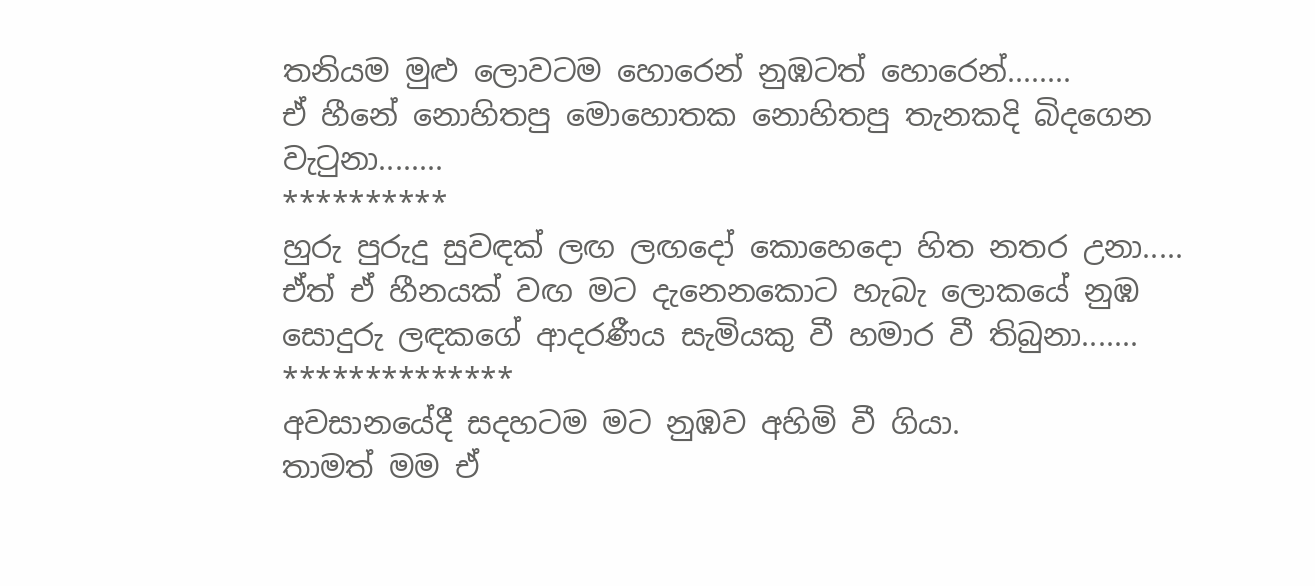තනියම මුළු ලොවටම හොරෙන් නුඹටත් හොරෙන්........
ඒ හීනේ නොහිතපු මොහොතක නොහිතපු තැනකදි බිදගෙන වැටුනා........
**********
හුරු පුරුදු සුවඳක් ලඟ ලඟදෝ කොහෙදො හිත නතර උනා.....
ඒත් ඒ හීනයක් වඟ මට දැනෙනකොට හැබැ ලොකයේ නුඹ සොදුරු ලඳකගේ ආදරණීය සැමියකු වී හමාර වී තිබුනා.......
**************
අවසානයේදී සදහටම මට නුඹව අහිමි වී ගියා.
තාමත් මම ඒ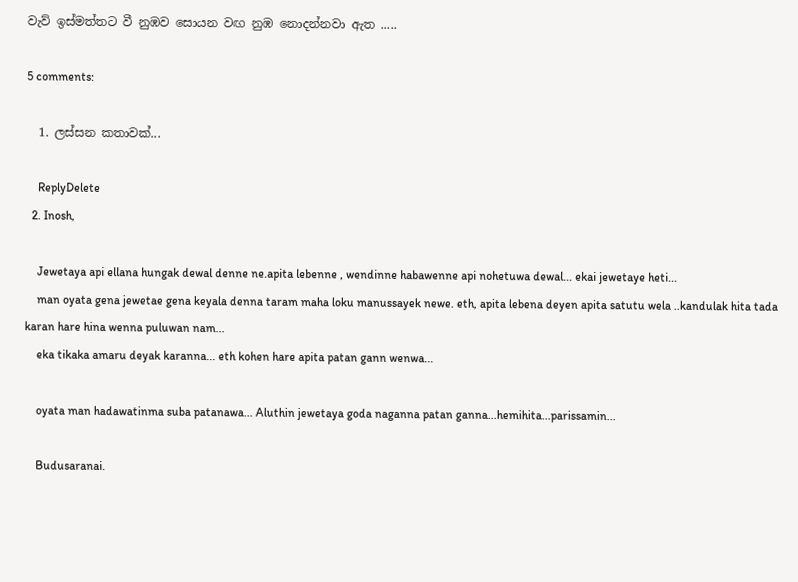වැව් ඉස්මත්තට වී නුඹව සොයන වඟ නුඹ නොදන්නවා ඇත .....

5 comments:

  1. ලස්සන කතාවක්...

    ReplyDelete
  2. Inosh,

    Jewetaya api ellana hungak dewal denne ne.apita lebenne , wendinne habawenne api nohetuwa dewal... ekai jewetaye heti...
    man oyata gena jewetae gena keyala denna taram maha loku manussayek newe. eth, apita lebena deyen apita satutu wela ..kandulak hita tada karan hare hina wenna puluwan nam...
    eka tikaka amaru deyak karanna... eth kohen hare apita patan gann wenwa...

    oyata man hadawatinma suba patanawa... Aluthin jewetaya goda naganna patan ganna...hemihita...parissamin...

    Budusaranai.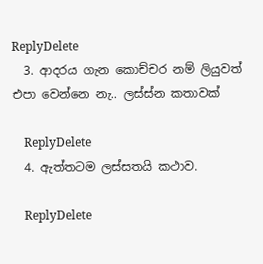ReplyDelete
  3. ආදරය ගැන කොච්චර නම් ලියුවත් එපා වෙන්නෙ නැ.. ලස්ස්න කතාවක්

    ReplyDelete
  4. ඇත්තටම ලස්සතයි කථාව.

    ReplyDelete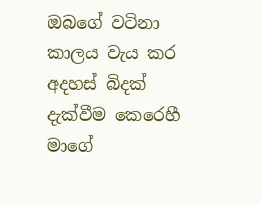ඔබගේ වටිනා කාලය වැය කර අදහස් බිදක් දැක්වීම කෙරෙහී මාගේ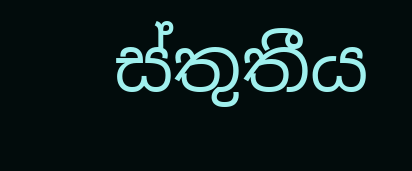ස්තුතීය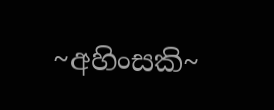~අහිංසකි~